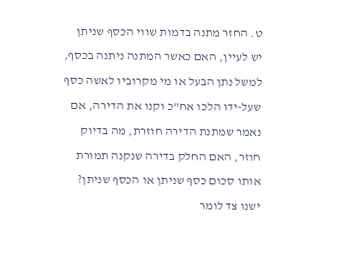ט. החזר מתנה בדמות שווי הכסף שניתן
יש לעיין, האם כאשר המתנה ניתנה בכסף, למשל נתן הבעל או מי מקרוביו לאשה כסף שעל-ידו הלכו אח"כ וקנו את הדירה, אם נאמר שמתנת הדירה חוזרת, מה בדיוק חוזר, האם החלק בדירה שנקנה תמורת אותו סכום כסף שניתן או הכסף שניתן? ישנו צד לומר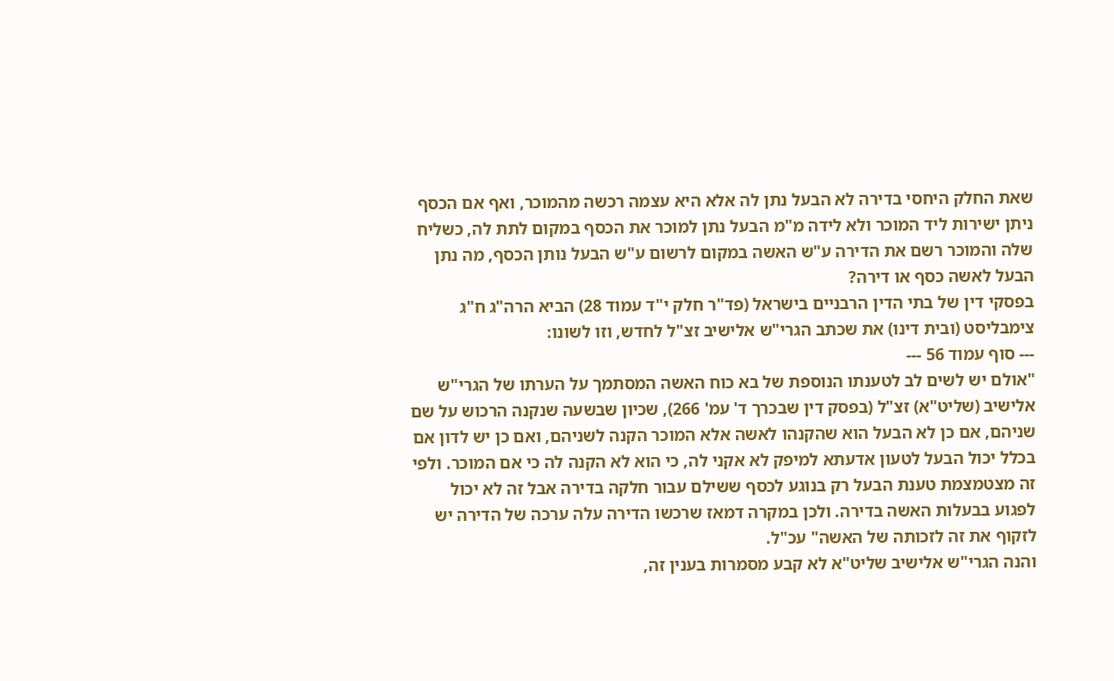שאת החלק היחסי בדירה לא הבעל נתן לה אלא היא עצמה רכשה מהמוכר, ואף אם הכסף ניתן ישירות ליד המוכר ולא לידה מ"מ הבעל נתן למוכר את הכסף במקום לתת לה, כשליח שלה והמוכר רשם את הדירה ע"ש האשה במקום לרשום ע"ש הבעל נותן הכסף, מה נתן הבעל לאשה כסף או דירה?
בפסקי דין של בתי הדין הרבניים בישראל (פד"ר חלק י"ד עמוד 28) הביא הרה"ג ח"ג צימבליסט (ובית דינו) את שכתב הגרי"ש אלישיב זצ"ל לחדש, וזו לשונו:
--- סוף עמוד 56 ---
"אולם יש לשים לב לטענתו הנוספת של בא כוח האשה המסתמך על הערתו של הגרי"ש אלישיב (שליט"א) זצ"ל (בפסק דין שבכרך ד' עמ' 266), שכיון שבשעה שנקנה הרכוש על שם שניהם, אם כן לא הבעל הוא שהקנהו לאשה אלא המוכר הקנה לשניהם, ואם כן יש לדון אם בכלל יכול הבעל לטעון אדעתא למיפק לא אקני לה, כי הוא לא הקנה לה כי אם המוכר. ולפי זה מצטמצמת טענת הבעל רק בנוגע לכסף ששילם עבור חלקה בדירה אבל זה לא יכול לפגוע בבעלות האשה בדירה. ולכן במקרה דמאז שרכשו הדירה עלה ערכה של הדירה יש לזקוף את זה לזכותה של האשה" עכ"ל.
והנה הגרי"ש אלישיב שליט"א לא קבע מסמרות בענין זה,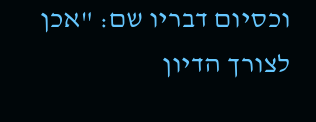וכסיום דבריו שם: "אכן לצורך הדיון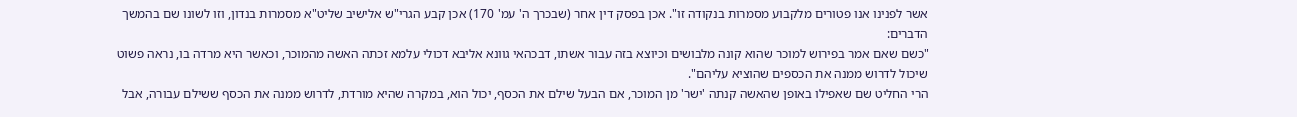אשר לפנינו אנו פטורים מלקבוע מסמרות בנקודה זו". אכן בפסק דין אחר (שבכרך ה' עמ' 170) אכן קבע הגרי"ש אלישיב שליט"א מסמרות בנדון, וזו לשונו שם בהמשך הדברים:
"כשם שאם אמר בפירוש למוכר שהוא קונה מלבושים וכיוצא בזה עבור אשתו, דבכהאי גוונא אליבא דכולי עלמא זכתה האשה מהמוכר, וכאשר היא מרדה בו, נראה פשוט שיכול לדרוש ממנה את הכספים שהוציא עליהם".
הרי החליט שם שאפילו באופן שהאשה קנתה 'ישר' מן המוכר, אם הבעל שילם את הכסף, יכול הוא, במקרה שהיא מורדת, לדרוש ממנה את הכסף ששילם עבורה, אבל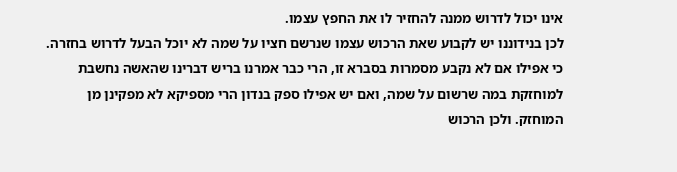אינו יכול לדרוש ממנה להחזיר לו את החפץ עצמו.
לכן בנידוננו יש לקבוע שאת הרכוש עצמו שנרשם חציו על שמה לא יוכל הבעל לדרוש בחזרה. כי אפילו אם לא נקבע מסמרות בסברא זו, הרי כבר אמרנו בריש דברינו שהאשה נחשבת למוחזקת במה שרשום על שמה, ואם יש אפילו ספק בנדון הרי מספיקא לא מפקינן מן המוחזק. ולכן הרכוש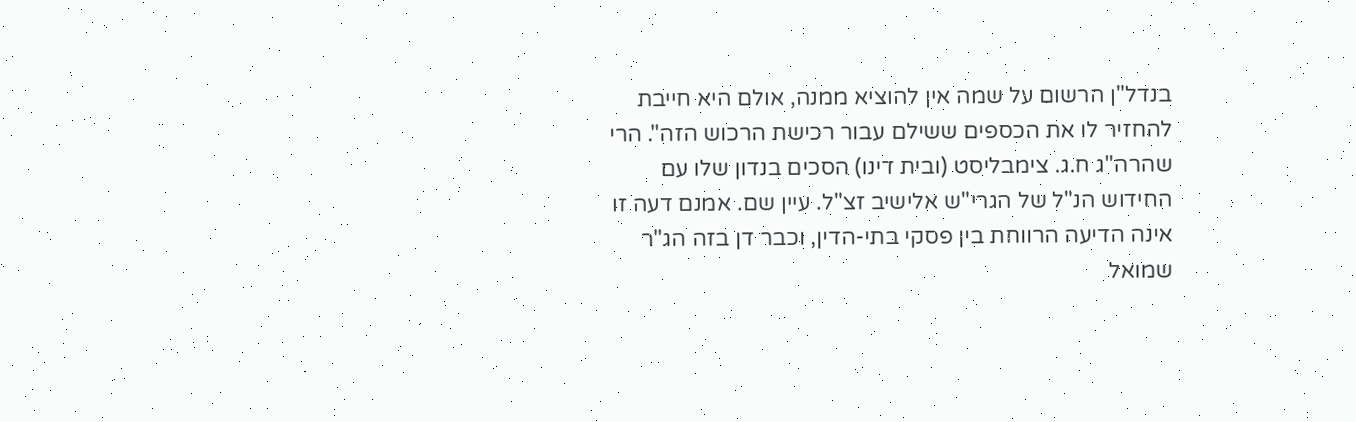בנדל"ן הרשום על שמה אין להוציא ממנה, אולם היא חייבת להחזיר לו את הכספים ששילם עבור רכישת הרכוש הזה". הרי שהרה"ג ח.ג. צימבליסט (ובית דינו) הסכים בנדון שלו עם החידוש הנ"ל של הגרי"ש אלישיב זצ"ל. עיין שם. אמנם דעה זו אינה הדיעה הרווחת בין פסקי בתי-הדין, וכבר דן בזה הג"ר שמואל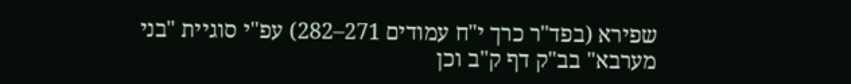שפירא (בפד"ר כרך י"ח עמודים 271–282) עפ"י סוגיית "בני מערבא" בב"ק דף ק"ב וכן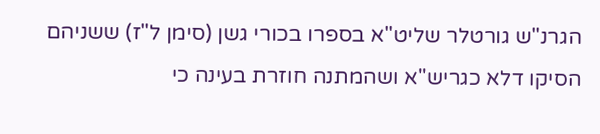הגרנ"ש גורטלר שליט"א בספרו בכורי גשן (סימן ל"ז) ששניהם הסיקו דלא כגריש"א ושהמתנה חוזרת בעינה כי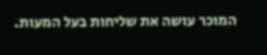המוכר עושה את שליחות בעל המעות.